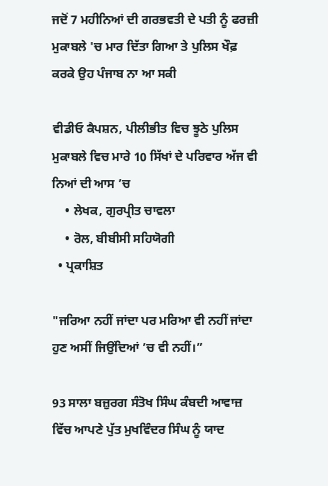ਜਦੋਂ 7 ਮਹੀਨਿਆਂ ਦੀ ਗਰਭਵਤੀ ਦੇ ਪਤੀ ਨੂੰ ਫਰਜ਼ੀ ਮੁਕਾਬਲੇ 'ਚ ਮਾਰ ਦਿੱਤਾ ਗਿਆ ਤੇ ਪੁਲਿਸ ਖੌਫ਼ ਕਰਕੇ ਉਹ ਪੰਜਾਬ ਨਾ ਆ ਸਕੀ

ਵੀਡੀਓ ਕੈਪਸ਼ਨ, ਪੀਲੀਭੀਤ ਵਿਚ ਝੂਠੇ ਪੁਲਿਸ ਮੁਕਾਬਲੇ ਵਿਚ ਮਾਰੇ 10 ਸਿੱਖਾਂ ਦੇ ਪਰਿਵਾਰ ਅੱਜ ਵੀ ਨਿਆਂ ਦੀ ਆਸ ’ਚ
    • ਲੇਖਕ, ਗੁਰਪ੍ਰੀਤ ਚਾਵਲਾ
    • ਰੋਲ, ਬੀਬੀਸੀ ਸਹਿਯੋਗੀ
  • ਪ੍ਰਕਾਸ਼ਿਤ

"ਜਰਿਆ ਨਹੀਂ ਜਾਂਦਾ ਪਰ ਮਰਿਆ ਵੀ ਨਹੀਂ ਜਾਂਦਾ ਹੁਣ ਅਸੀਂ ਜਿਉਂਦਿਆਂ ’ਚ ਵੀ ਨਹੀਂ।”

93 ਸਾਲਾ ਬਜ਼ੁਰਗ ਸੰਤੋਖ ਸਿੰਘ ਕੰਬਦੀ ਆਵਾਜ਼ ਵਿੱਚ ਆਪਣੇ ਪੁੱਤ ਮੁਖਵਿੰਦਰ ਸਿੰਘ ਨੂੰ ਯਾਦ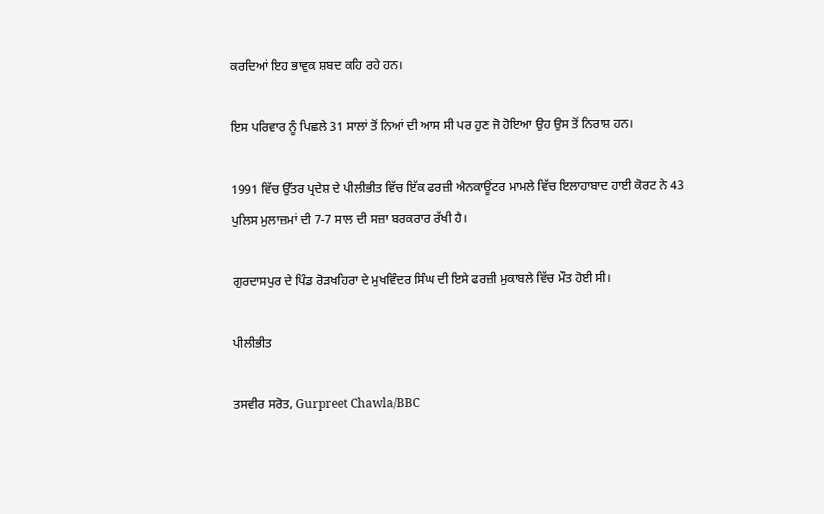ਕਰਦਿਆਂ ਇਹ ਭਾਵੁਕ ਸ਼ਬਦ ਕਹਿ ਰਹੇ ਹਨ।

ਇਸ ਪਰਿਵਾਰ ਨੂੰ ਪਿਛਲੇ 31 ਸਾਲਾਂ ਤੋਂ ਨਿਆਂ ਦੀ ਆਸ ਸੀ ਪਰ ਹੁਣ ਜੋ ਹੋਇਆ ਉਹ ਉਸ ਤੋਂ ਨਿਰਾਸ਼ ਹਨ।

1991 ਵਿੱਚ ਉੱਤਰ ਪ੍ਰਦੇਸ਼ ਦੇ ਪੀਲੀਭੀਤ ਵਿੱਚ ਇੱਕ ਫਰਜ਼ੀ ਐਨਕਾਊਂਟਰ ਮਾਮਲੇ ਵਿੱਚ ਇਲਾਹਾਬਾਦ ਹਾਈ ਕੋਰਟ ਨੇ 43 ਪੁਲਿਸ ਮੁਲਾਜ਼ਮਾਂ ਦੀ 7-7 ਸਾਲ ਦੀ ਸਜ਼ਾ ਬਰਕਰਾਰ ਰੱਖੀ ਹੈ।

ਗੁਰਦਾਸਪੁਰ ਦੇ ਪਿੰਡ ਰੋੜਖਹਿਰਾ ਦੇ ਮੁਖਵਿੰਦਰ ਸਿੰਘ ਦੀ ਇਸੇ ਫਰਜ਼ੀ ਮੁਕਾਬਲੇ ਵਿੱਚ ਮੌਤ ਹੋਈ ਸੀ।

ਪੀਲੀਭੀਤ

ਤਸਵੀਰ ਸਰੋਤ, Gurpreet Chawla/BBC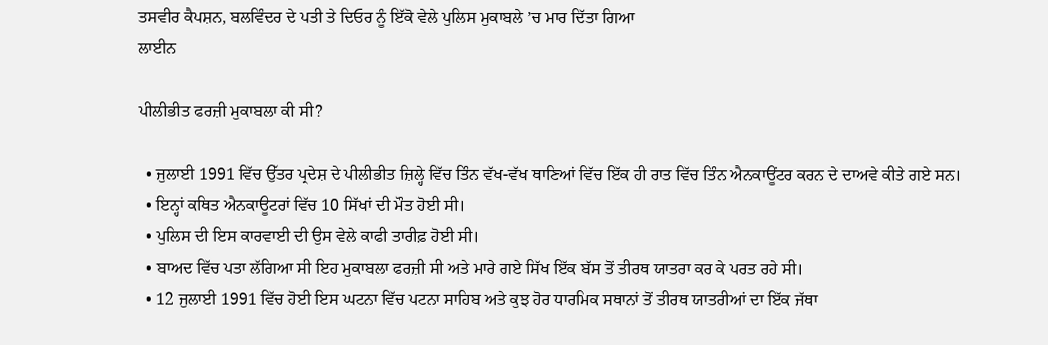ਤਸਵੀਰ ਕੈਪਸ਼ਨ, ਬਲਵਿੰਦਰ ਦੇ ਪਤੀ ਤੇ ਦਿਓਰ ਨੂੰ ਇੱਕੋ ਵੇਲੇ ਪੁਲਿਸ ਮੁਕਾਬਲੇ ’ਚ ਮਾਰ ਦਿੱਤਾ ਗਿਆ
ਲਾਈਨ

ਪੀਲੀਭੀਤ ਫਰਜ਼ੀ ਮੁਕਾਬਲਾ ਕੀ ਸੀ?

  • ਜੁਲਾਈ 1991 ਵਿੱਚ ਉੱਤਰ ਪ੍ਰਦੇਸ਼ ਦੇ ਪੀਲੀਭੀਤ ਜ਼ਿਲ੍ਹੇ ਵਿੱਚ ਤਿੰਨ ਵੱਖ-ਵੱਖ ਥਾਣਿਆਂ ਵਿੱਚ ਇੱਕ ਹੀ ਰਾਤ ਵਿੱਚ ਤਿੰਨ ਐਨਕਾਊਂਟਰ ਕਰਨ ਦੇ ਦਾਅਵੇ ਕੀਤੇ ਗਏ ਸਨ।
  • ਇਨ੍ਹਾਂ ਕਥਿਤ ਐਨਕਾਊਟਰਾਂ ਵਿੱਚ 10 ਸਿੱਖਾਂ ਦੀ ਮੌਤ ਹੋਈ ਸੀ।
  • ਪੁਲਿਸ ਦੀ ਇਸ ਕਾਰਵਾਈ ਦੀ ਉਸ ਵੇਲੇ ਕਾਫੀ ਤਾਰੀਫ਼ ਹੋਈ ਸੀ।
  • ਬਾਅਦ ਵਿੱਚ ਪਤਾ ਲੱਗਿਆ ਸੀ ਇਹ ਮੁਕਾਬਲਾ ਫਰਜ਼ੀ ਸੀ ਅਤੇ ਮਾਰੇ ਗਏ ਸਿੱਖ ਇੱਕ ਬੱਸ ਤੋਂ ਤੀਰਥ ਯਾਤਰਾ ਕਰ ਕੇ ਪਰਤ ਰਹੇ ਸੀ।
  • 12 ਜੁਲਾਈ 1991 ਵਿੱਚ ਹੋਈ ਇਸ ਘਟਨਾ ਵਿੱਚ ਪਟਨਾ ਸਾਹਿਬ ਅਤੇ ਕੁਝ ਹੋਰ ਧਾਰਮਿਕ ਸਥਾਨਾਂ ਤੋਂ ਤੀਰਥ ਯਾਤਰੀਆਂ ਦਾ ਇੱਕ ਜੱਥਾ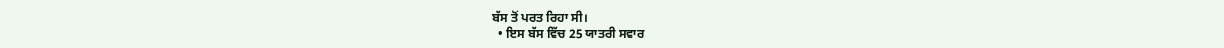ਬੱਸ ਤੋਂ ਪਰਤ ਰਿਹਾ ਸੀ।
  • ਇਸ ਬੱਸ ਵਿੱਚ 25 ਯਾਤਰੀ ਸਵਾਰ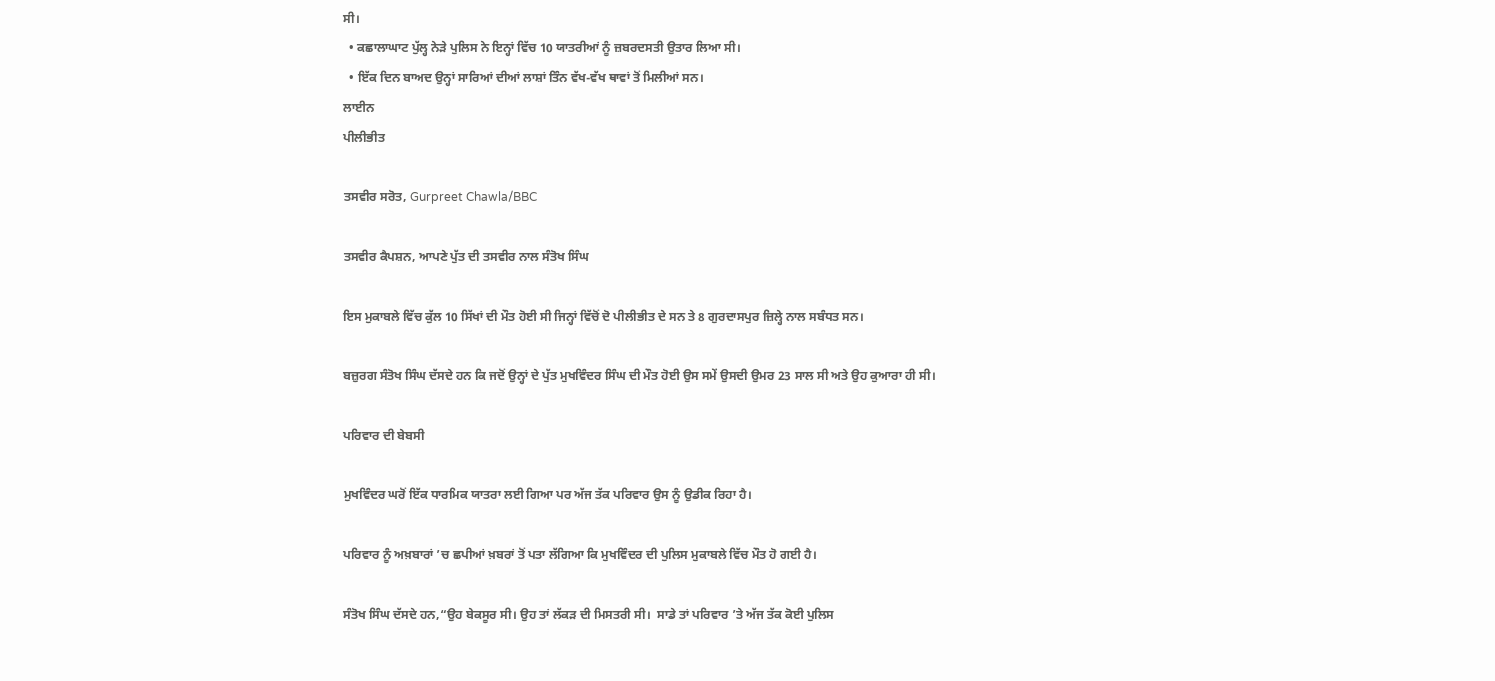ਸੀ।
  • ਕਛਾਲਾਘਾਟ ਪੁੱਲ੍ਹ ਨੇੜੇ ਪੁਲਿਸ ਨੇ ਇਨ੍ਹਾਂ ਵਿੱਚ 10 ਯਾਤਰੀਆਂ ਨੂੰ ਜ਼ਬਰਦਸਤੀ ਉਤਾਰ ਲਿਆ ਸੀ।
  • ਇੱਕ ਦਿਨ ਬਾਅਦ ਉਨ੍ਹਾਂ ਸਾਰਿਆਂ ਦੀਆਂ ਲਾਸ਼ਾਂ ਤਿੰਨ ਵੱਖ-ਵੱਖ ਥਾਵਾਂ ਤੋਂ ਮਿਲੀਆਂ ਸਨ।
ਲਾਈਨ
ਪੀਲੀਭੀਤ

ਤਸਵੀਰ ਸਰੋਤ, Gurpreet Chawla/BBC

ਤਸਵੀਰ ਕੈਪਸ਼ਨ, ਆਪਣੇ ਪੁੱਤ ਦੀ ਤਸਵੀਰ ਨਾਲ ਸੰਤੋਖ ਸਿੰਘ

ਇਸ ਮੁਕਾਬਲੇ ਵਿੱਚ ਕੁੱਲ 10 ਸਿੱਖਾਂ ਦੀ ਮੌਤ ਹੋਈ ਸੀ ਜਿਨ੍ਹਾਂ ਵਿੱਚੋਂ ਦੋ ਪੀਲੀਭੀਤ ਦੇ ਸਨ ਤੇ 8 ਗੁਰਦਾਸਪੁਰ ਜ਼ਿਲ੍ਹੇ ਨਾਲ ਸਬੰਧਤ ਸਨ।

ਬਜ਼ੁਰਗ ਸੰਤੋਖ ਸਿੰਘ ਦੱਸਦੇ ਹਨ ਕਿ ਜਦੋਂ ਉਨ੍ਹਾਂ ਦੇ ਪੁੱਤ ਮੁਖਵਿੰਦਰ ਸਿੰਘ ਦੀ ਮੌਤ ਹੋਈ ਉਸ ਸਮੇਂ ਉਸਦੀ ਉਮਰ 23 ਸਾਲ ਸੀ ਅਤੇ ਉਹ ਕੁਆਰਾ ਹੀ ਸੀ।

ਪਰਿਵਾਰ ਦੀ ਬੇਬਸੀ

ਮੁਖਵਿੰਦਰ ਘਰੋਂ ਇੱਕ ਧਾਰਮਿਕ ਯਾਤਰਾ ਲਈ ਗਿਆ ਪਰ ਅੱਜ ਤੱਕ ਪਰਿਵਾਰ ਉਸ ਨੂੰ ਉਡੀਕ ਰਿਹਾ ਹੈ।

ਪਰਿਵਾਰ ਨੂੰ ਅਖ਼ਬਾਰਾਂ ’ਚ ਛਪੀਆਂ ਖ਼ਬਰਾਂ ਤੋਂ ਪਤਾ ਲੱਗਿਆ ਕਿ ਮੁਖਵਿੰਦਰ ਦੀ ਪੁਲਿਸ ਮੁਕਾਬਲੇ ਵਿੱਚ ਮੌਤ ਹੋ ਗਈ ਹੈ।

ਸੰਤੋਖ ਸਿੰਘ ਦੱਸਦੇ ਹਨ,“ਉਹ ਬੇਕਸੂਰ ਸੀ। ਉਹ ਤਾਂ ਲੱਕੜ ਦੀ ਮਿਸਤਰੀ ਸੀ।  ਸਾਡੇ ਤਾਂ ਪਰਿਵਾਰ ’ਤੇ ਅੱਜ ਤੱਕ ਕੋਈ ਪੁਲਿਸ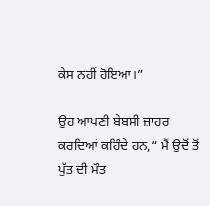ਕੇਸ ਨਹੀਂ ਹੋਇਆ।”

ਉਹ ਆਪਣੀ ਬੇਬਸੀ ਜ਼ਾਹਰ ਕਰਦਿਆਂ ਕਹਿੰਦੇ ਹਨ,“ ਮੈਂ ਉਦੋਂ ਤੋਂ ਪੁੱਤ ਦੀ ਮੌਤ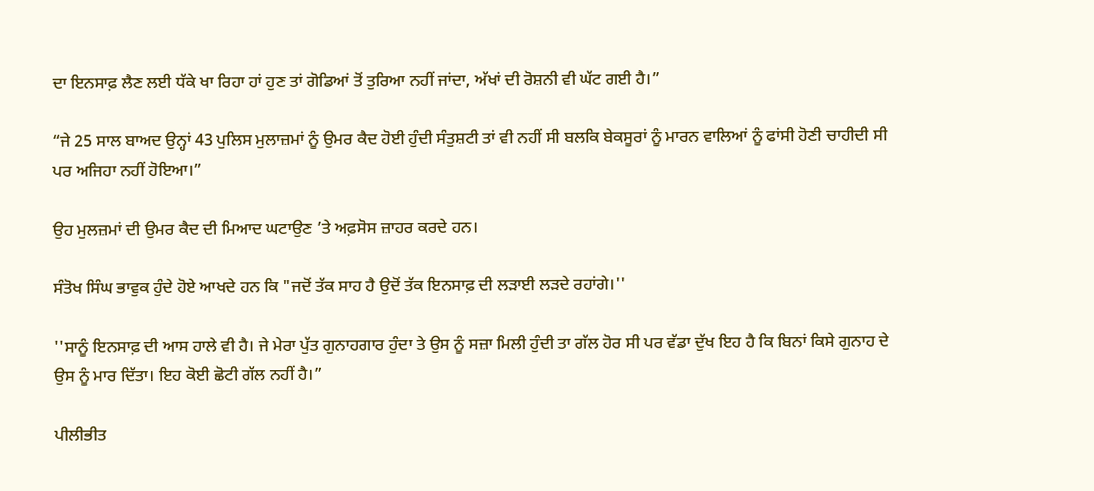ਦਾ ਇਨਸਾਫ਼ ਲੈਣ ਲਈ ਧੱਕੇ ਖਾ ਰਿਹਾ ਹਾਂ ਹੁਣ ਤਾਂ ਗੋਡਿਆਂ ਤੋਂ ਤੁਰਿਆ ਨਹੀਂ ਜਾਂਦਾ, ਅੱਖਾਂ ਦੀ ਰੋਸ਼ਨੀ ਵੀ ਘੱਟ ਗਈ ਹੈ।”

“ਜੇ 25 ਸਾਲ ਬਾਅਦ ਉਨ੍ਹਾਂ 43 ਪੁਲਿਸ ਮੁਲਾਜ਼ਮਾਂ ਨੂੰ ਉਮਰ ਕੈਦ ਹੋਈ ਹੁੰਦੀ ਸੰਤੁਸ਼ਟੀ ਤਾਂ ਵੀ ਨਹੀਂ ਸੀ ਬਲਕਿ ਬੇਕਸੂਰਾਂ ਨੂੰ ਮਾਰਨ ਵਾਲਿਆਂ ਨੂੰ ਫਾਂਸੀ ਹੋਣੀ ਚਾਹੀਦੀ ਸੀ ਪਰ ਅਜਿਹਾ ਨਹੀਂ ਹੋਇਆ।”

ਉਹ ਮੁਲਜ਼ਮਾਂ ਦੀ ਉਮਰ ਕੈਦ ਦੀ ਮਿਆਦ ਘਟਾਉਣ ’ਤੇ ਅਫ਼ਸੋਸ ਜ਼ਾਹਰ ਕਰਦੇ ਹਨ।

ਸੰਤੋਖ ਸਿੰਘ ਭਾਵੁਕ ਹੁੰਦੇ ਹੋਏ ਆਖਦੇ ਹਨ ਕਿ "ਜਦੋਂ ਤੱਕ ਸਾਹ ਹੈ ਉਦੋਂ ਤੱਕ ਇਨਸਾਫ਼ ਦੀ ਲੜਾਈ ਲੜਦੇ ਰਹਾਂਗੇ।''

''ਸਾਨੂੰ ਇਨਸਾਫ਼ ਦੀ ਆਸ ਹਾਲੇ ਵੀ ਹੈ। ਜੇ ਮੇਰਾ ਪੁੱਤ ਗੁਨਾਹਗਾਰ ਹੁੰਦਾ ਤੇ ਉਸ ਨੂੰ ਸਜ਼ਾ ਮਿਲੀ ਹੁੰਦੀ ਤਾ ਗੱਲ ਹੋਰ ਸੀ ਪਰ ਵੱਡਾ ਦੁੱਖ ਇਹ ਹੈ ਕਿ ਬਿਨਾਂ ਕਿਸੇ ਗੁਨਾਹ ਦੇ ਉਸ ਨੂੰ ਮਾਰ ਦਿੱਤਾ। ਇਹ ਕੋਈ ਛੋਟੀ ਗੱਲ ਨਹੀਂ ਹੈ।”

ਪੀਲੀਭੀਤ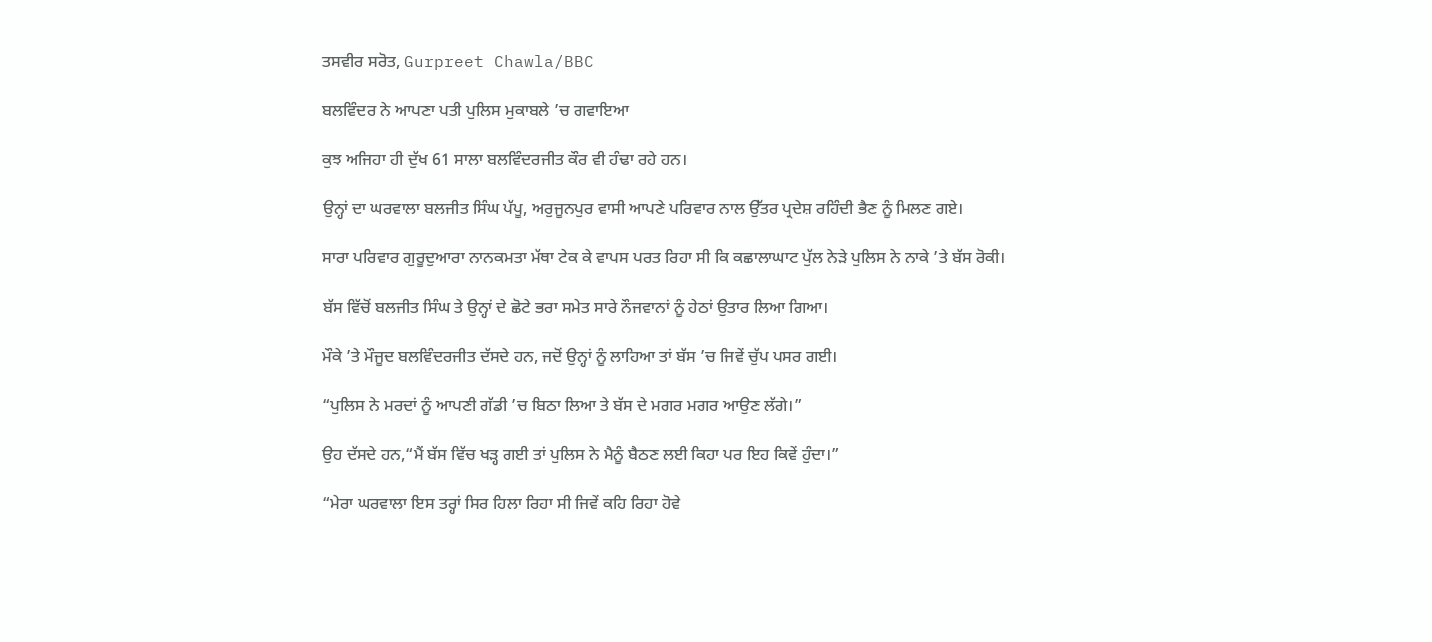ਤਸਵੀਰ ਸਰੋਤ, Gurpreet Chawla/BBC

ਬਲਵਿੰਦਰ ਨੇ ਆਪਣਾ ਪਤੀ ਪੁਲਿਸ ਮੁਕਾਬਲੇ ’ਚ ਗਵਾਇਆ

ਕੁਝ ਅਜਿਹਾ ਹੀ ਦੁੱਖ 61 ਸਾਲਾ ਬਲਵਿੰਦਰਜੀਤ ਕੌਰ ਵੀ ਹੰਢਾ ਰਹੇ ਹਨ।

ਉਨ੍ਹਾਂ ਦਾ ਘਰਵਾਲਾ ਬਲਜੀਤ ਸਿੰਘ ਪੱਪੂ, ਅਰੁਜੂਨਪੁਰ ਵਾਸੀ ਆਪਣੇ ਪਰਿਵਾਰ ਨਾਲ ਉੱਤਰ ਪ੍ਰਦੇਸ਼ ਰਹਿੰਦੀ ਭੈਣ ਨੂੰ ਮਿਲਣ ਗਏ।

ਸਾਰਾ ਪਰਿਵਾਰ ਗੁਰੂਦੁਆਰਾ ਨਾਨਕਮਤਾ ਮੱਥਾ ਟੇਕ ਕੇ ਵਾਪਸ ਪਰਤ ਰਿਹਾ ਸੀ ਕਿ ਕਛਾਲਾਘਾਟ ਪੁੱਲ ਨੇੜੇ ਪੁਲਿਸ ਨੇ ਨਾਕੇ ’ਤੇ ਬੱਸ ਰੋਕੀ।

ਬੱਸ ਵਿੱਚੋਂ ਬਲਜੀਤ ਸਿੰਘ ਤੇ ਉਨ੍ਹਾਂ ਦੇ ਛੋਟੇ ਭਰਾ ਸਮੇਤ ਸਾਰੇ ਨੌਜਵਾਨਾਂ ਨੂੰ ਹੇਠਾਂ ਉਤਾਰ ਲਿਆ ਗਿਆ।

ਮੌਕੇ ’ਤੇ ਮੌਜੂਦ ਬਲਵਿੰਦਰਜੀਤ ਦੱਸਦੇ ਹਨ, ਜਦੋਂ ਉਨ੍ਹਾਂ ਨੂੰ ਲਾਹਿਆ ਤਾਂ ਬੱਸ ’ਚ ਜਿਵੇਂ ਚੁੱਪ ਪਸਰ ਗਈ।

“ਪੁਲਿਸ ਨੇ ਮਰਦਾਂ ਨੂੰ ਆਪਣੀ ਗੱਡੀ ’ਚ ਬਿਠਾ ਲਿਆ ਤੇ ਬੱਸ ਦੇ ਮਗਰ ਮਗਰ ਆਉਣ ਲੱਗੇ।”

ਉਹ ਦੱਸਦੇ ਹਨ,“ਮੈਂ ਬੱਸ ਵਿੱਚ ਖੜ੍ਹ ਗਈ ਤਾਂ ਪੁਲਿਸ ਨੇ ਮੈਨੂੰ ਬੈਠਣ ਲਈ ਕਿਹਾ ਪਰ ਇਹ ਕਿਵੇਂ ਹੁੰਦਾ।”

“ਮੇਰਾ ਘਰਵਾਲਾ ਇਸ ਤਰ੍ਹਾਂ ਸਿਰ ਹਿਲਾ ਰਿਹਾ ਸੀ ਜਿਵੇਂ ਕਹਿ ਰਿਹਾ ਹੋਵੇ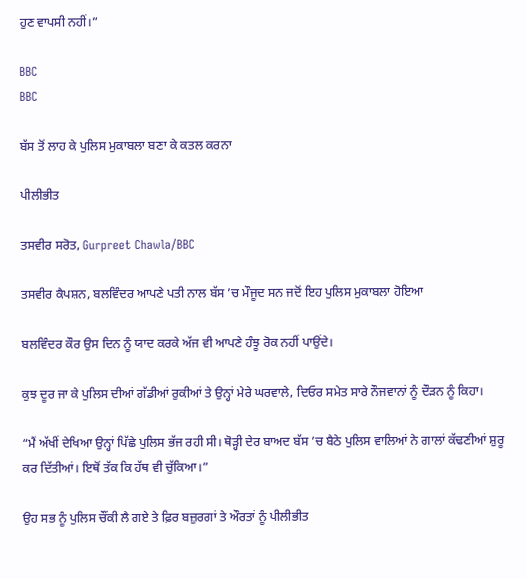ਹੁਣ ਵਾਪਸੀ ਨਹੀਂ।”

BBC
BBC

ਬੱਸ ਤੋਂ ਲਾਹ ਕੇ ਪੁਲਿਸ ਮੁਕਾਬਲਾ ਬਣਾ ਕੇ ਕਤਲ ਕਰਨਾ

ਪੀਲੀਭੀਤ

ਤਸਵੀਰ ਸਰੋਤ, Gurpreet Chawla/BBC

ਤਸਵੀਰ ਕੈਪਸ਼ਨ, ਬਲਵਿੰਦਰ ਆਪਣੇ ਪਤੀ ਨਾਲ ਬੱਸ ’ਚ ਮੌਜੂਦ ਸਨ ਜਦੋਂ ਇਹ ਪੁਲਿਸ ਮੁਕਾਬਲਾ ਹੋਇਆ

ਬਲਵਿੰਦਰ ਕੌਰ ਉਸ ਦਿਨ ਨੂੰ ਯਾਦ ਕਰਕੇ ਅੱਜ ਵੀ ਆਪਣੇ ਹੰਝੂ ਰੋਕ ਨਹੀਂ ਪਾਉਂਦੇ।

ਕੁਝ ਦੂਰ ਜਾ ਕੇ ਪੁਲਿਸ ਦੀਆਂ ਗੱਡੀਆਂ ਰੁਕੀਆਂ ਤੇ ਉਨ੍ਹਾਂ ਮੇਰੇ ਘਰਵਾਲੇ, ਦਿਓਰ ਸਮੇਤ ਸਾਰੇ ਨੌਜਵਾਨਾਂ ਨੂੰ ਦੌੜਨ ਨੂੰ ਕਿਹਾ।

“ਮੈਂ ਅੱਖੀਂ ਦੇਖਿਆ ਉਨ੍ਹਾਂ ਪਿੱਛੇ ਪੁਲਿਸ ਭੱਜ ਰਹੀ ਸੀ। ਥੋੜ੍ਹੀ ਦੇਰ ਬਾਅਦ ਬੱਸ ’ਚ ਬੈਠੇ ਪੁਲਿਸ ਵਾਲਿਆਂ ਨੇ ਗਾਲਾਂ ਕੱਢਣੀਆਂ ਸ਼ੁਰੂ ਕਰ ਦਿੱਤੀਆਂ। ਇਥੋਂ ਤੱਕ ਕਿ ਹੱਥ ਵੀ ਚੁੱਕਿਆ।”

ਉਹ ਸਭ ਨੂੰ ਪੁਲਿਸ ਚੌਂਕੀ ਲੈ ਗਏ ਤੇ ਫ਼ਿਰ ਬਜ਼ੁਰਗਾਂ ਤੇ ਔਰਤਾਂ ਨੂੰ ਪੀਲੀਭੀਤ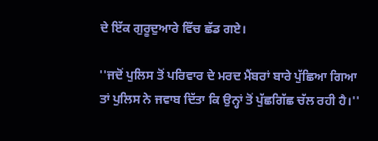ਦੇ ਇੱਕ ਗੁਰੂਦੁਆਰੇ ਵਿੱਚ ਛੱਡ ਗਏ।

''ਜਦੋਂ ਪੁਲਿਸ ਤੋਂ ਪਰਿਵਾਰ ਦੇ ਮਰਦ ਮੈਂਬਰਾਂ ਬਾਰੇ ਪੁੱਛਿਆ ਗਿਆ ਤਾਂ ਪੁਲਿਸ ਨੇ ਜਵਾਬ ਦਿੱਤਾ ਕਿ ਉਨ੍ਹਾਂ ਤੋਂ ਪੁੱਛਗਿੱਛ ਚੱਲ ਰਹੀ ਹੈ।''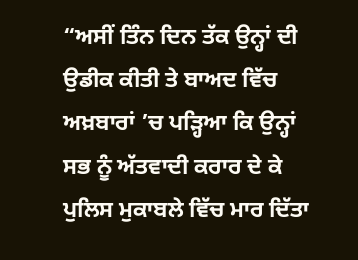“ਅਸੀਂ ਤਿੰਨ ਦਿਨ ਤੱਕ ਉਨ੍ਹਾਂ ਦੀ ਉਡੀਕ ਕੀਤੀ ਤੇ ਬਾਅਦ ਵਿੱਚ ਅਖ਼ਬਾਰਾਂ ’ਚ ਪੜ੍ਹਿਆ ਕਿ ਉਨ੍ਹਾਂ ਸਭ ਨੂੰ ਅੱਤਵਾਦੀ ਕਰਾਰ ਦੇ ਕੇ ਪੁਲਿਸ ਮੁਕਾਬਲੇ ਵਿੱਚ ਮਾਰ ਦਿੱਤਾ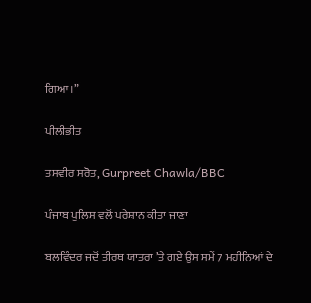ਗਿਆ।”

ਪੀਲੀਭੀਤ

ਤਸਵੀਰ ਸਰੋਤ, Gurpreet Chawla/BBC

ਪੰਜਾਬ ਪੁਲਿਸ ਵਲੋਂ ਪਰੇਸ਼ਾਨ ਕੀਤਾ ਜਾਣਾ

ਬਲਵਿੰਦਰ ਜਦੋਂ ਤੀਰਥ ਯਾਤਰਾ ’ਤੇ ਗਏ ਉਸ ਸਮੇਂ 7 ਮਹੀਨਿਆਂ ਦੇ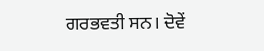ਗਰਭਵਤੀ ਸਨ। ਦੋਵੇਂ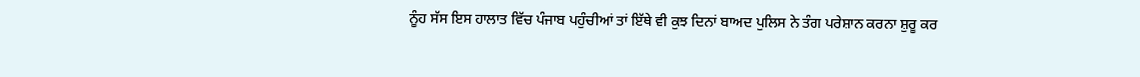ਨੂੰਹ ਸੱਸ ਇਸ ਹਾਲਾਤ ਵਿੱਚ ਪੰਜਾਬ ਪਹੁੰਚੀਆਂ ਤਾਂ ਇੱਥੇ ਵੀ ਕੁਝ ਦਿਨਾਂ ਬਾਅਦ ਪੁਲਿਸ ਨੇ ਤੰਗ ਪਰੇਸ਼ਾਨ ਕਰਨਾ ਸ਼ੁਰੂ ਕਰ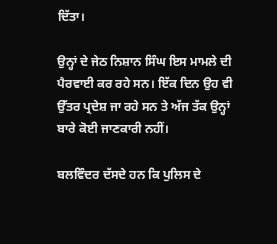ਦਿੱਤਾ।

ਉਨ੍ਹਾਂ ਦੇ ਜੇਠ ਨਿਸ਼ਾਨ ਸਿੰਘ ਇਸ ਮਾਮਲੇ ਦੀ ਪੈਰਵਾਈ ਕਰ ਰਹੇ ਸਨ। ਇੱਕ ਦਿਨ ਉਹ ਵੀ ਉੱਤਰ ਪ੍ਰਦੇਸ਼ ਜਾ ਰਹੇ ਸਨ ਤੇ ਅੱਜ ਤੱਕ ਉਨ੍ਹਾਂ ਬਾਰੇ ਕੋਈ ਜਾਣਕਾਰੀ ਨਹੀਂ।

ਬਲਵਿੰਦਰ ਦੱਸਦੇ ਹਨ ਕਿ ਪੁਲਿਸ ਦੇ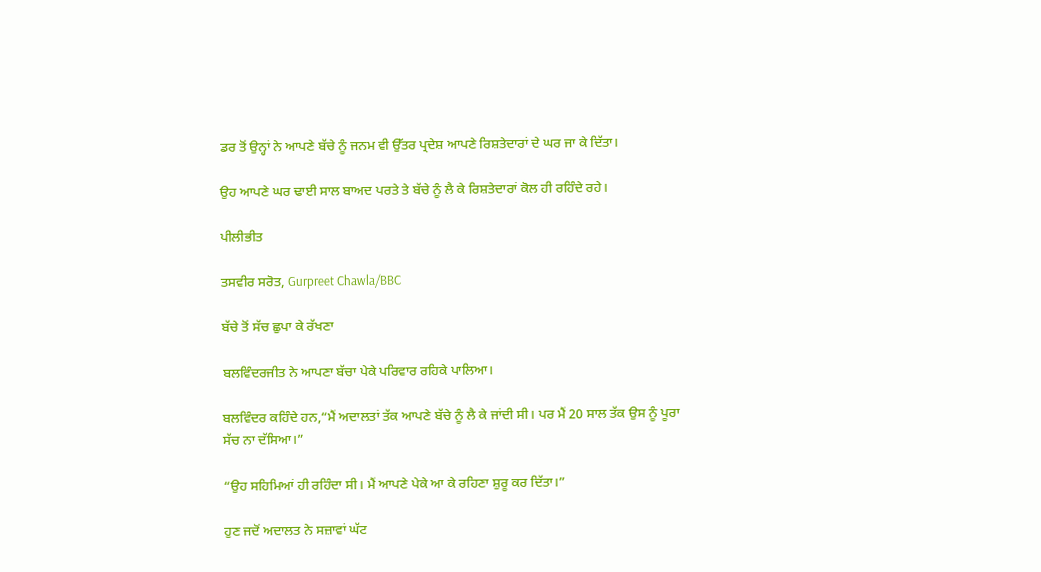ਡਰ ਤੋਂ ਉਨ੍ਹਾਂ ਨੇ ਆਪਣੇ ਬੱਚੇ ਨੂੰ ਜਨਮ ਵੀ ਉੱਤਰ ਪ੍ਰਦੇਸ਼ ਆਪਣੇ ਰਿਸ਼ਤੇਦਾਰਾਂ ਦੇ ਘਰ ਜਾ ਕੇ ਦਿੱਤਾ।

ਉਹ ਆਪਣੇ ਘਰ ਢਾਈ ਸਾਲ ਬਾਅਦ ਪਰਤੇ ਤੇ ਬੱਚੇ ਨੂੰ ਲੈ ਕੇ ਰਿਸ਼ਤੇਦਾਰਾਂ ਕੋਲ ਹੀ ਰਹਿੰਦੇ ਰਹੇ।

ਪੀਲੀਭੀਤ

ਤਸਵੀਰ ਸਰੋਤ, Gurpreet Chawla/BBC

ਬੱਚੇ ਤੋਂ ਸੱਚ ਛੁਪਾ ਕੇ ਰੱਖਣਾ

ਬਲਵਿੰਦਰਜੀਤ ਨੇ ਆਪਣਾ ਬੱਚਾ ਪੇਕੇ ਪਰਿਵਾਰ ਰਹਿਕੇ ਪਾਲਿਆ।

ਬਲਵਿੰਦਰ ਕਹਿੰਦੇ ਹਨ,“ਮੈਂ ਅਦਾਲਤਾਂ ਤੱਕ ਆਪਣੇ ਬੱਚੇ ਨੂੰ ਲੈ ਕੇ ਜਾਂਦੀ ਸੀ। ਪਰ ਮੈਂ 20 ਸਾਲ ਤੱਕ ਉਸ ਨੂੰ ਪੂਰਾ ਸੱਚ ਨਾ ਦੱਸਿਆ।”

“ਉਹ ਸਹਿਮਿਆਂ ਹੀ ਰਹਿੰਦਾ ਸੀ। ਮੈਂ ਆਪਣੇ ਪੇਕੇ ਆ ਕੇ ਰਹਿਣਾ ਸ਼ੁਰੂ ਕਰ ਦਿੱਤਾ।”

ਹੁਣ ਜਦੋਂ ਅਦਾਲਤ ਨੇ ਸਜ਼ਾਵਾਂ ਘੱਟ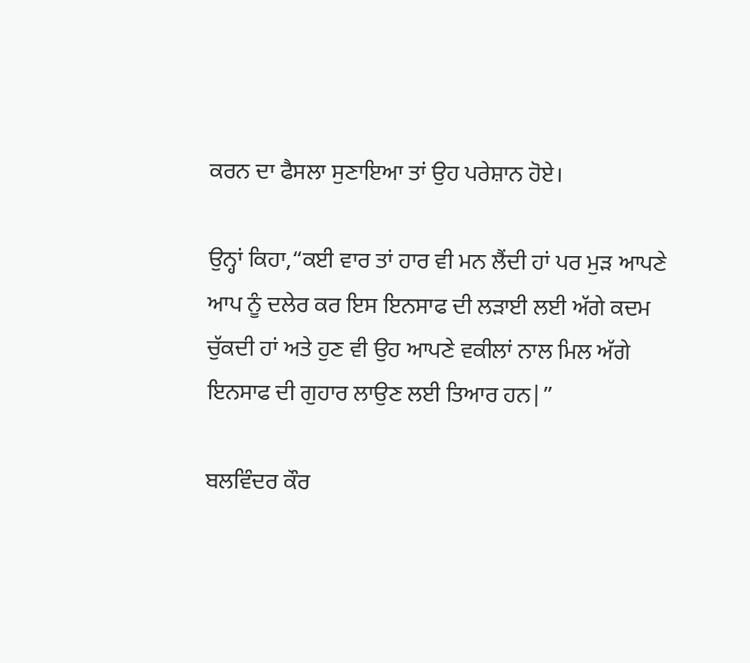ਕਰਨ ਦਾ ਫੈਸਲਾ ਸੁਣਾਇਆ ਤਾਂ ਉਹ ਪਰੇਸ਼ਾਨ ਹੋਏ।

ਉਨ੍ਹਾਂ ਕਿਹਾ,“ਕਈ ਵਾਰ ਤਾਂ ਹਾਰ ਵੀ ਮਨ ਲੈਂਦੀ ਹਾਂ ਪਰ ਮੁੜ ਆਪਣੇ ਆਪ ਨੂੰ ਦਲੇਰ ਕਰ ਇਸ ਇਨਸਾਫ ਦੀ ਲੜਾਈ ਲਈ ਅੱਗੇ ਕਦਮ ਚੁੱਕਦੀ ਹਾਂ ਅਤੇ ਹੁਣ ਵੀ ਉਹ ਆਪਣੇ ਵਕੀਲਾਂ ਨਾਲ ਮਿਲ ਅੱਗੇ ਇਨਸਾਫ ਦੀ ਗੁਹਾਰ ਲਾਉਣ ਲਈ ਤਿਆਰ ਹਨ|”

ਬਲਵਿੰਦਰ ਕੌਰ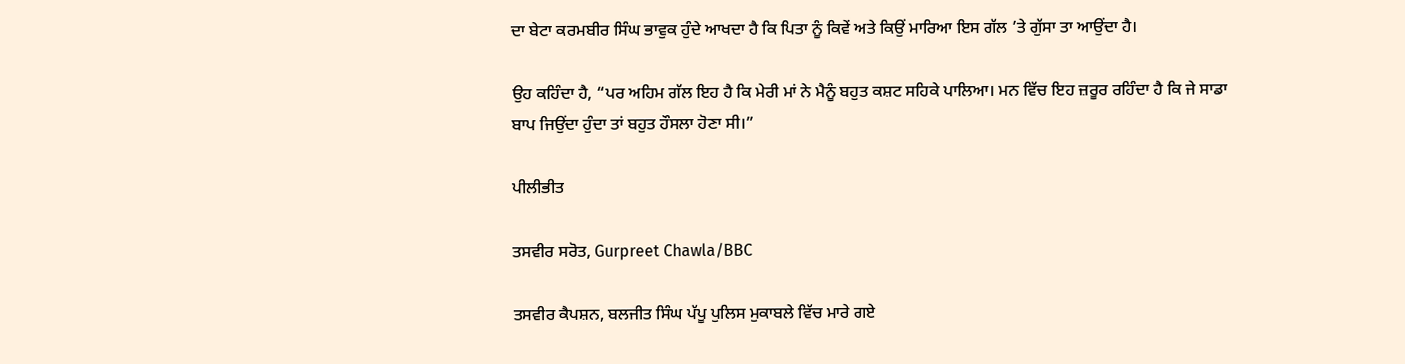ਦਾ ਬੇਟਾ ਕਰਮਬੀਰ ਸਿੰਘ ਭਾਵੁਕ ਹੁੰਦੇ ਆਖਦਾ ਹੈ ਕਿ ਪਿਤਾ ਨੂੰ ਕਿਵੇਂ ਅਤੇ ਕਿਉਂ ਮਾਰਿਆ ਇਸ ਗੱਲ ’ਤੇ ਗੁੱਸਾ ਤਾ ਆਉਂਦਾ ਹੈ।

ਉਹ ਕਹਿੰਦਾ ਹੈ, “ਪਰ ਅਹਿਮ ਗੱਲ ਇਹ ਹੈ ਕਿ ਮੇਰੀ ਮਾਂ ਨੇ ਮੈਨੂੰ ਬਹੁਤ ਕਸ਼ਟ ਸਹਿਕੇ ਪਾਲਿਆ। ਮਨ ਵਿੱਚ ਇਹ ਜ਼ਰੂਰ ਰਹਿੰਦਾ ਹੈ ਕਿ ਜੇ ਸਾਡਾ ਬਾਪ ਜਿਉਂਦਾ ਹੁੰਦਾ ਤਾਂ ਬਹੁਤ ਹੌਸਲਾ ਹੋਣਾ ਸੀ।”

ਪੀਲੀਭੀਤ

ਤਸਵੀਰ ਸਰੋਤ, Gurpreet Chawla/BBC

ਤਸਵੀਰ ਕੈਪਸ਼ਨ, ਬਲਜੀਤ ਸਿੰਘ ਪੱਪੂ ਪੁਲਿਸ ਮੁਕਾਬਲੇ ਵਿੱਚ ਮਾਰੇ ਗਏ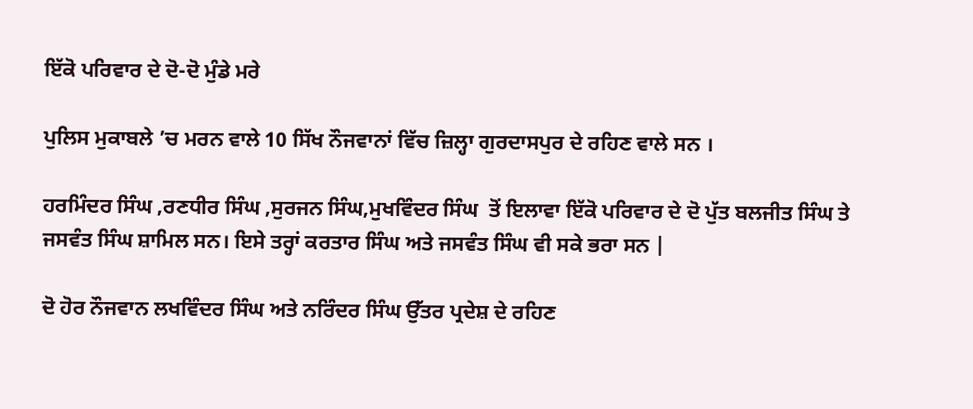ਇੱਕੋ ਪਰਿਵਾਰ ਦੇ ਦੋ-ਦੋ ਮੁੰਡੇ ਮਰੇ

ਪੁਲਿਸ ਮੁਕਾਬਲੇ ’ਚ ਮਰਨ ਵਾਲੇ 10 ਸਿੱਖ ਨੌਜਵਾਨਾਂ ਵਿੱਚ ਜ਼ਿਲ੍ਹਾ ਗੁਰਦਾਸਪੁਰ ਦੇ ਰਹਿਣ ਵਾਲੇ ਸਨ ।

ਹਰਮਿੰਦਰ ਸਿੰਘ ,ਰਣਧੀਰ ਸਿੰਘ ,ਸੁਰਜਨ ਸਿੰਘ,ਮੁਖਵਿੰਦਰ ਸਿੰਘ  ਤੋਂ ਇਲਾਵਾ ਇੱਕੋ ਪਰਿਵਾਰ ਦੇ ਦੋ ਪੁੱਤ ਬਲਜੀਤ ਸਿੰਘ ਤੇ ਜਸਵੰਤ ਸਿੰਘ ਸ਼ਾਮਿਲ ਸਨ। ਇਸੇ ਤਰ੍ਹਾਂ ਕਰਤਾਰ ਸਿੰਘ ਅਤੇ ਜਸਵੰਤ ਸਿੰਘ ਵੀ ਸਕੇ ਭਰਾ ਸਨ |

ਦੋ ਹੋਰ ਨੌਜਵਾਨ ਲਖਵਿੰਦਰ ਸਿੰਘ ਅਤੇ ਨਰਿੰਦਰ ਸਿੰਘ ਉੱਤਰ ਪ੍ਰਦੇਸ਼ ਦੇ ਰਹਿਣ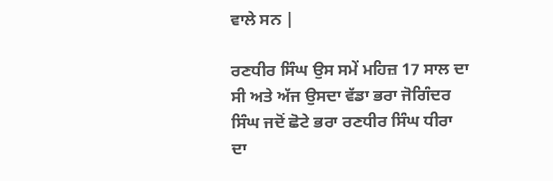ਵਾਲੇ ਸਨ |

ਰਣਧੀਰ ਸਿੰਘ ਉਸ ਸਮੇਂ ਮਹਿਜ਼ 17 ਸਾਲ ਦਾ ਸੀ ਅਤੇ ਅੱਜ ਉਸਦਾ ਵੱਡਾ ਭਰਾ ਜੋਗਿੰਦਰ ਸਿੰਘ ਜਦੋਂ ਛੋਟੇ ਭਰਾ ਰਣਧੀਰ ਸਿੰਘ ਧੀਰਾ ਦਾ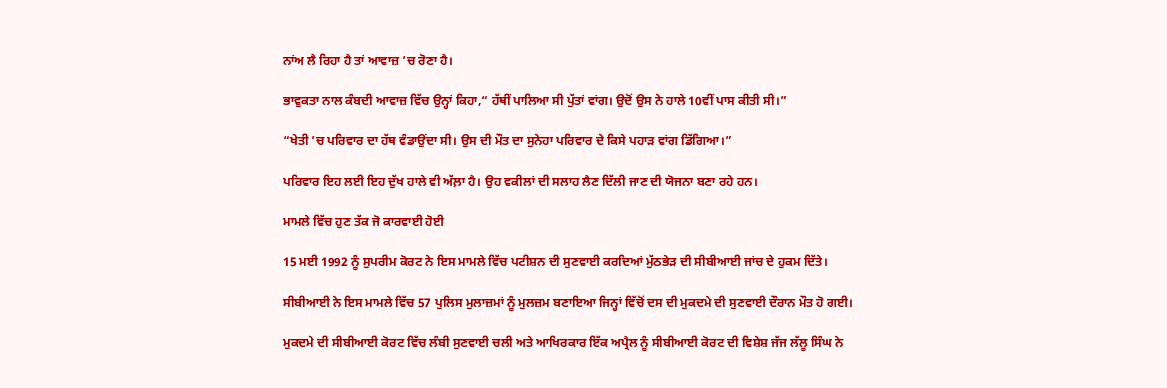ਨਾਂਅ ਲੈ ਰਿਹਾ ਹੈ ਤਾਂ ਆਵਾਜ਼ ’ਚ ਰੋਣਾ ਹੈ।

ਭਾਵੁਕਤਾ ਨਾਲ ਕੰਬਦੀ ਆਵਾਜ਼ ਵਿੱਚ ਉਨ੍ਹਾਂ ਕਿਹਾ,“ ਹੱਥੀਂ ਪਾਲਿਆ ਸੀ ਪੁੱਤਾਂ ਵਾਂਗ। ਉਦੋਂ ਉਸ ਨੇ ਹਾਲੇ 10ਵੀਂ ਪਾਸ ਕੀਤੀ ਸੀ।”

“ਖੇਤੀ ’ਚ ਪਰਿਵਾਰ ਦਾ ਹੱਥ ਵੰਡਾਉਂਦਾ ਸੀ। ਉਸ ਦੀ ਮੌਤ ਦਾ ਸੁਨੇਹਾ ਪਰਿਵਾਰ ਦੇ ਕਿਸੇ ਪਹਾੜ ਵਾਂਗ ਡਿੱਗਿਆ।”

ਪਰਿਵਾਰ ਇਹ ਲਈ ਇਹ ਦੁੱਖ ਹਾਲੇ ਵੀ ਅੱਲ਼ਾ ਹੈ। ਉਹ ਵਕੀਲਾਂ ਦੀ ਸਲਾਹ ਲੈਣ ਦਿੱਲੀ ਜਾਣ ਦੀ ਯੋਜਨਾ ਬਣਾ ਰਹੇ ਹਨ।

ਮਾਮਲੇ ਵਿੱਚ ਹੁਣ ਤੱਕ ਜੋ ਕਾਰਵਾਈ ਹੋਈ

15 ਮਈ 1992 ਨੂੰ ਸੁਪਰੀਮ ਕੋਰਟ ਨੇ ਇਸ ਮਾਮਲੇ ਵਿੱਚ ਪਟੀਸ਼ਨ ਦੀ ਸੁਣਵਾਈ ਕਰਦਿਆਂ ਮੁੱਠਭੇੜ ਦੀ ਸੀਬੀਆਈ ਜਾਂਚ ਦੇ ਹੁਕਮ ਦਿੱਤੇ।

ਸੀਬੀਆਈ ਨੇ ਇਸ ਮਾਮਲੇ ਵਿੱਚ 57 ਪੁਲਿਸ ਮੁਲਾਜ਼ਮਾਂ ਨੂੰ ਮੁਲਜ਼ਮ ਬਣਾਇਆ ਜਿਨ੍ਹਾਂ ਵਿੱਚੋਂ ਦਸ ਦੀ ਮੁਕਦਮੇ ਦੀ ਸੁਣਵਾਈ ਦੌਰਾਨ ਮੌਤ ਹੋ ਗਈ।

ਮੁਕਦਮੇ ਦੀ ਸੀਬੀਆਈ ਕੋਰਟ ਵਿੱਚ ਲੰਬੀ ਸੁਣਵਾਈ ਚਲੀ ਅਤੇ ਆਖਿਰਕਾਰ ਇੱਕ ਅਪ੍ਰੈਲ ਨੂੰ ਸੀਬੀਆਈ ਕੋਰਟ ਦੀ ਵਿਸ਼ੇਸ਼ ਜੱਜ ਲੱਲੂ ਸਿੰਘ ਨੇ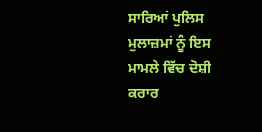ਸਾਰਿਆਂ ਪੁਲਿਸ ਮੁਲਾਜ਼ਮਾਂ ਨੂੰ ਇਸ ਮਾਮਲੇ ਵਿੱਚ ਦੋਸ਼ੀ ਕਰਾਰ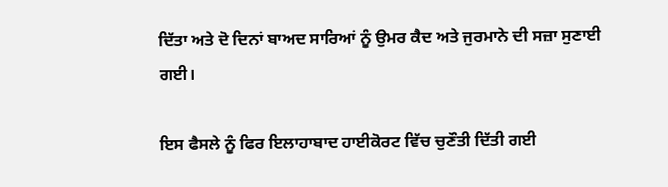ਦਿੱਤਾ ਅਤੇ ਦੋ ਦਿਨਾਂ ਬਾਅਦ ਸਾਰਿਆਂ ਨੂੰ ਉਮਰ ਕੈਦ ਅਤੇ ਜੁਰਮਾਨੇ ਦੀ ਸਜ਼ਾ ਸੁਣਾਈ ਗਈ।

ਇਸ ਫੈਸਲੇ ਨੂੰ ਫਿਰ ਇਲਾਹਾਬਾਦ ਹਾਈਕੋਰਟ ਵਿੱਚ ਚੁਣੌਤੀ ਦਿੱਤੀ ਗਈ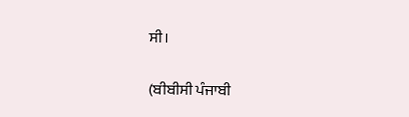ਸੀ।

(ਬੀਬੀਸੀ ਪੰਜਾਬੀ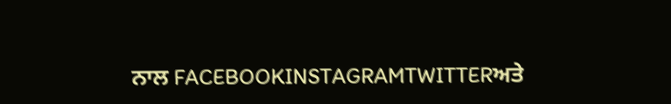ਨਾਲ FACEBOOKINSTAGRAMTWITTERਅਤੇ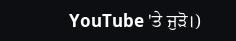YouTube 'ਤੇ ਜੁੜੋ।)